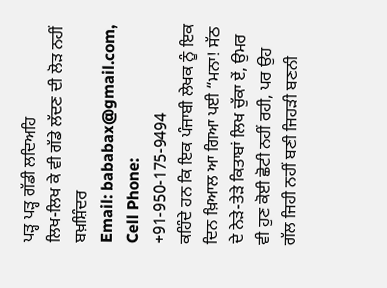ਪੜ੍ਹ ਪੜ੍ਹ ਗੱਡੀ ਲਦਿਅਹਿ
ਲਿਖ-ਲਿਖ ਕੇ ਵੀ ਗੱਡੇ ਲੱਦਣ ਦੀ ਲੋੜ ਨਹੀਂ
ਬਖ਼ਸ਼ਿੰਦਰ
Email: bababax@gmail.com, Cell Phone: +91-950-175-9494
ਕਹਿੰਦੇ ਹਨ ਕਿ ਇਕ ਪੰਜਾਬੀ ਲੇਖਕ ਨੂੰ ਇਕ ਦਿਨ ਖ਼ਿਆਲ ਆ ਗਿਆ ਪਈ “ਮਨਾ! ਸੱਠ ਦੇ ਨੇੜੇ-ਤੇੜੇ ਕਿਤਾਬਾਂ ਲਿਖ ਚੁੱਕਾ ਏਂ, ਉਮਰ ਵੀ ਹੁਣ ਕੋਈ ਛੋਟੀ ਨਹੀਂ ਰਹੀ, ਪਰ ਉਹ ਗੱਲ ਜਿਹੀ ਨਹੀਂ ਬਣੀ ਜਿਹੜੀ ਬਣਨੀ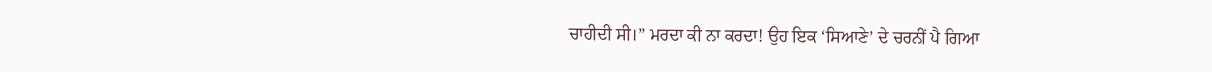ਚਾਹੀਦੀ ਸੀ।” ਮਰਦਾ ਕੀ ਨਾ ਕਰਦਾ! ਉਹ ਇਕ ‘ਸਿਆਣੇ’ ਦੇ ਚਰਨੀਂ ਪੈ ਗਿਆ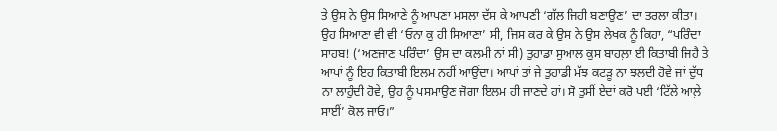ਤੇ ਉਸ ਨੇ ਉਸ ਸਿਆਣੇ ਨੂੰ ਆਪਣਾ ਮਸਲਾ ਦੱਸ ਕੇ ਆਪਣੀ ‘ਗੱਲ ਜਿਹੀ ਬਣਾਉਣ’ ਦਾ ਤਰਲਾ ਕੀਤਾ। ਉਹ ਸਿਆਣਾ ਵੀ ਵੀ ‘ਓਨਾ ਕੁ ਹੀ ਸਿਆਣਾ’ ਸੀ, ਜਿਸ ਕਰ ਕੇ ਉਸ ਨੇ ਉਸ ਲੇਖਕ ਨੂੰ ਕਿਹਾ, “ਪਰਿੰਦਾ ਸਾਹਬ! (‘ਅਣਜਾਣ ਪਰਿੰਦਾ’ ਉਸ ਦਾ ਕਲਮੀ ਨਾਂ ਸੀ) ਤੁਹਾਡਾ ਸੁਆਲ ਕੁਸ ਬਾਹਲ਼ਾ ਈ ਕਿਤਾਬੀ ਜਿਹੈ ਤੇ ਆਪਾਂ ਨੂੰ ਇਹ ਕਿਤਾਬੀ ਇਲਮ ਨਹੀਂ ਆਉਂਦਾ। ਆਪਾਂ ਤਾਂ ਜੇ ਤੁਹਾਡੀ ਮੱਝ ਕਟੜੂ ਨਾ ਝਲਦੀ ਹੋਵੇ ਜਾਂ ਦੁੱਧ ਨਾ ਲਾਹੁੰਦੀ ਹੋਵੇ, ਉਹ ਨੂੰ ਪਸਮਾਉਣ ਜੋਗਾ ਇਲਮ ਹੀ ਜਾਣਦੇ ਹਾਂ। ਸੋ ਤੁਸੀਂ ਏਦਾਂ ਕਰੋ ਪਈ ‘ਟਿੱਲੇ ਆਲ਼ੇ ਸਾਈਂ’ ਕੋਲ ਜਾਓ।”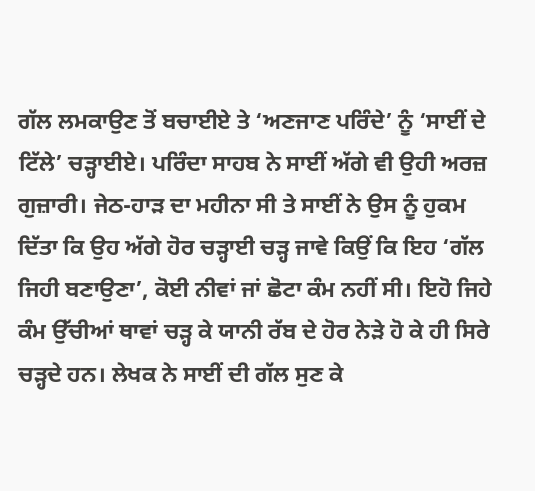ਗੱਲ ਲਮਕਾਉਣ ਤੋਂ ਬਚਾਈਏ ਤੇ ‘ਅਣਜਾਣ ਪਰਿੰਦੇ’ ਨੂੰ ‘ਸਾਈਂ ਦੇ ਟਿੱਲੇ’ ਚੜ੍ਹਾਈਏ। ਪਰਿੰਦਾ ਸਾਹਬ ਨੇ ਸਾਈਂ ਅੱਗੇ ਵੀ ਉਹੀ ਅਰਜ਼ ਗੁਜ਼ਾਰੀ। ਜੇਠ-ਹਾੜ ਦਾ ਮਹੀਨਾ ਸੀ ਤੇ ਸਾਈਂ ਨੇ ਉਸ ਨੂੰ ਹੁਕਮ ਦਿੱਤਾ ਕਿ ਉਹ ਅੱਗੇ ਹੋਰ ਚੜ੍ਹਾਈ ਚੜ੍ਹ ਜਾਵੇ ਕਿਉਂ ਕਿ ਇਹ ‘ਗੱਲ ਜਿਹੀ ਬਣਾਉਣਾ’, ਕੋਈ ਨੀਵਾਂ ਜਾਂ ਛੋਟਾ ਕੰਮ ਨਹੀਂ ਸੀ। ਇਹੋ ਜਿਹੇ ਕੰਮ ਉੱਚੀਆਂ ਥਾਵਾਂ ਚੜ੍ਹ ਕੇ ਯਾਨੀ ਰੱਬ ਦੇ ਹੋਰ ਨੇੜੇ ਹੋ ਕੇ ਹੀ ਸਿਰੇ ਚੜ੍ਹਦੇ ਹਨ। ਲੇਖਕ ਨੇ ਸਾਈਂ ਦੀ ਗੱਲ ਸੁਣ ਕੇ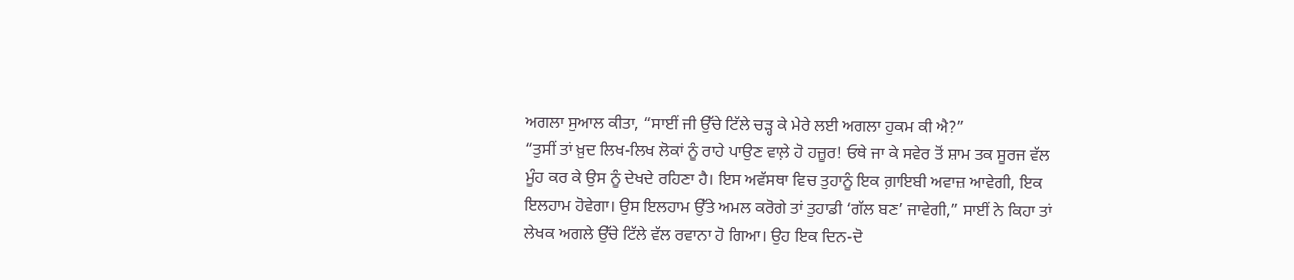ਅਗਲਾ ਸੁਆਲ ਕੀਤਾ, “ਸਾਈਂ ਜੀ ਉੱਚੇ ਟਿੱਲੇ ਚੜ੍ਹ ਕੇ ਮੇਰੇ ਲਈ ਅਗਲਾ ਹੁਕਮ ਕੀ ਐ?”
“ਤੁਸੀਂ ਤਾਂ ਖ਼ੁਦ ਲਿਖ-ਲਿਖ ਲੋਕਾਂ ਨੂੰ ਰਾਹੇ ਪਾਉਣ ਵਾਲ਼ੇ ਹੋ ਹਜ਼ੂਰ! ਓਥੇ ਜਾ ਕੇ ਸਵੇਰ ਤੋਂ ਸ਼ਾਮ ਤਕ ਸੂਰਜ ਵੱਲ ਮੂੰਹ ਕਰ ਕੇ ਉਸ ਨੂੰ ਦੇਖਦੇ ਰਹਿਣਾ ਹੈ। ਇਸ ਅਵੱਸਥਾ ਵਿਚ ਤੁਹਾਨੂੰ ਇਕ ਗ਼ਾਇਬੀ ਅਵਾਜ਼ ਆਵੇਗੀ, ਇਕ ਇਲਹਾਮ ਹੋਵੇਗਾ। ਉਸ ਇਲਹਾਮ ਉੱਤੇ ਅਮਲ ਕਰੋਗੇ ਤਾਂ ਤੁਹਾਡੀ ‘ਗੱਲ ਬਣ’ ਜਾਵੇਗੀ,” ਸਾਈਂ ਨੇ ਕਿਹਾ ਤਾਂ ਲੇਖਕ ਅਗਲੇ ਉੱਚੇ ਟਿੱਲੇ ਵੱਲ ਰਵਾਨਾ ਹੋ ਗਿਆ। ਉਹ ਇਕ ਦਿਨ-ਦੋ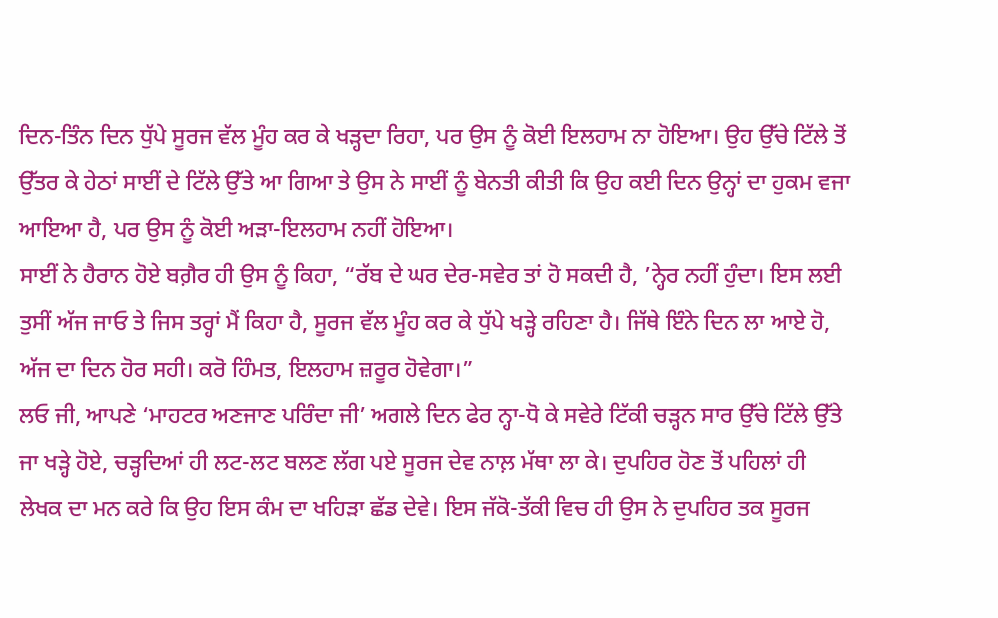ਦਿਨ-ਤਿੰਨ ਦਿਨ ਧੁੱਪੇ ਸੂਰਜ ਵੱਲ ਮੂੰਹ ਕਰ ਕੇ ਖੜ੍ਹਦਾ ਰਿਹਾ, ਪਰ ਉਸ ਨੂੰ ਕੋਈ ਇਲਹਾਮ ਨਾ ਹੋਇਆ। ਉਹ ਉੱਚੇ ਟਿੱਲੇ ਤੋਂ ਉੱਤਰ ਕੇ ਹੇਠਾਂ ਸਾਈਂ ਦੇ ਟਿੱਲੇ ਉੱਤੇ ਆ ਗਿਆ ਤੇ ਉਸ ਨੇ ਸਾਈਂ ਨੂੰ ਬੇਨਤੀ ਕੀਤੀ ਕਿ ਉਹ ਕਈ ਦਿਨ ਉਨ੍ਹਾਂ ਦਾ ਹੁਕਮ ਵਜਾ ਆਇਆ ਹੈ, ਪਰ ਉਸ ਨੂੰ ਕੋਈ ਅੜਾ-ਇਲਹਾਮ ਨਹੀਂ ਹੋਇਆ।
ਸਾਈਂ ਨੇ ਹੈਰਾਨ ਹੋਏ ਬਗ਼ੈਰ ਹੀ ਉਸ ਨੂੰ ਕਿਹਾ, “ਰੱਬ ਦੇ ਘਰ ਦੇਰ-ਸਵੇਰ ਤਾਂ ਹੋ ਸਕਦੀ ਹੈ, ’ਨ੍ਹੇਰ ਨਹੀਂ ਹੁੰਦਾ। ਇਸ ਲਈ ਤੁਸੀਂ ਅੱਜ ਜਾਓ ਤੇ ਜਿਸ ਤਰ੍ਹਾਂ ਮੈਂ ਕਿਹਾ ਹੈ, ਸੂਰਜ ਵੱਲ ਮੂੰਹ ਕਰ ਕੇ ਧੁੱਪੇ ਖੜ੍ਹੇ ਰਹਿਣਾ ਹੈ। ਜਿੱਥੇ ਇੰਨੇ ਦਿਨ ਲਾ ਆਏ ਹੋ, ਅੱਜ ਦਾ ਦਿਨ ਹੋਰ ਸਹੀ। ਕਰੋ ਹਿੰਮਤ, ਇਲਹਾਮ ਜ਼ਰੂਰ ਹੋਵੇਗਾ।”
ਲਓ ਜੀ, ਆਪਣੇ ‘ਮਾਹਟਰ ਅਣਜਾਣ ਪਰਿੰਦਾ ਜੀ’ ਅਗਲੇ ਦਿਨ ਫੇਰ ਨ੍ਹਾ-ਧੋ ਕੇ ਸਵੇਰੇ ਟਿੱਕੀ ਚੜ੍ਹਨ ਸਾਰ ਉੱਚੇ ਟਿੱਲੇ ਉੱਤੇ ਜਾ ਖੜ੍ਹੇ ਹੋਏ, ਚੜ੍ਹਦਿਆਂ ਹੀ ਲਟ-ਲਟ ਬਲਣ ਲੱਗ ਪਏ ਸੂਰਜ ਦੇਵ ਨਾਲ਼ ਮੱਥਾ ਲਾ ਕੇ। ਦੁਪਹਿਰ ਹੋਣ ਤੋਂ ਪਹਿਲਾਂ ਹੀ ਲੇਖਕ ਦਾ ਮਨ ਕਰੇ ਕਿ ਉਹ ਇਸ ਕੰਮ ਦਾ ਖਹਿੜਾ ਛੱਡ ਦੇਵੇ। ਇਸ ਜੱਕੋ-ਤੱਕੀ ਵਿਚ ਹੀ ਉਸ ਨੇ ਦੁਪਹਿਰ ਤਕ ਸੂਰਜ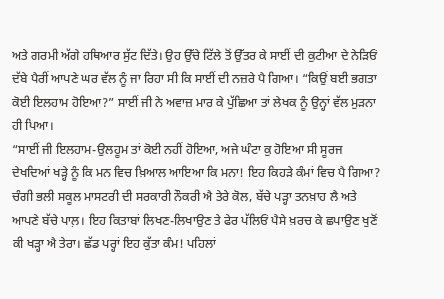ਅਤੇ ਗਰਮੀ ਅੱਗੇ ਹਥਿਆਰ ਸੁੱਟ ਦਿੱਤੇ। ਉਹ ਉੱਚੇ ਟਿੱਲੇ ਤੋਂ ਉੱਤਰ ਕੇ ਸਾਈਂ ਦੀ ਕੁਟੀਆ ਦੇ ਨੇੜਿਓਂ ਦੱਬੇ ਪੈਰੀਂ ਆਪਣੇ ਘਰ ਵੱਲ ਨੂੰ ਜਾ ਰਿਹਾ ਸੀ ਕਿ ਸਾਈਂ ਦੀ ਨਜ਼ਰੇ ਪੈ ਗਿਆ। “ਕਿਉਂ ਬਈ ਭਗਤਾ ਕੋਈ ਇਲਹਾਮ ਹੋਇਆ?” ਸਾਈਂ ਜੀ ਨੇ ਅਵਾਜ਼ ਮਾਰ ਕੇ ਪੁੱਛਿਆ ਤਾਂ ਲੇਖਕ ਨੂੰ ਉਨ੍ਹਾਂ ਵੱਲ ਮੁੜਨਾ ਹੀ ਪਿਆ।
“ਸਾਈਂ ਜੀ ਇਲਹਾਮ-ਉਲਹੂਮ ਤਾਂ ਕੋਈ ਨਹੀਂ ਹੋਇਆ, ਅਜੇ ਘੰਟਾ ਕੁ ਹੋਇਆ ਸੀ ਸੂਰਜ ਦੇਖਦਿਆਂ ਖੜ੍ਹੇ ਨੂੰ ਕਿ ਮਨ ਵਿਚ ਖ਼ਿਆਲ ਆਇਆ ਕਿ ਮਨਾ! ਇਹ ਕਿਹੜੇ ਕੰਮਾਂ ਵਿਚ ਪੈ ਗਿਆ? ਚੰਗੀ ਭਲੀ ਸਕੂਲ ਮਾਸਟਰੀ ਦੀ ਸਰਕਾਰੀ ਨੌਕਰੀ ਐ ਤੇਰੇ ਕੋਲ, ਬੱਚੇ ਪੜ੍ਹਾ ਤਨਖ਼ਾਹ ਲੈ ਅਤੇ ਆਪਣੇ ਬੱਚੇ ਪਾਲ਼। ਇਹ ਕਿਤਾਬਾਂ ਲਿਖਣ-ਲਿਖਾਉਣ ਤੇ ਫੇਰ ਪੱਲਿਓਂ ਪੈਸੇ ਖ਼ਰਚ ਕੇ ਛਪਾਉਣ ਖੁਣੋਂ ਕੀ ਖੜ੍ਹਾ ਐ ਤੇਰਾ। ਛੱਡ ਪਰ੍ਹਾਂ ਇਹ ਕੁੱਤਾ ਕੰਮ! ਪਹਿਲਾਂ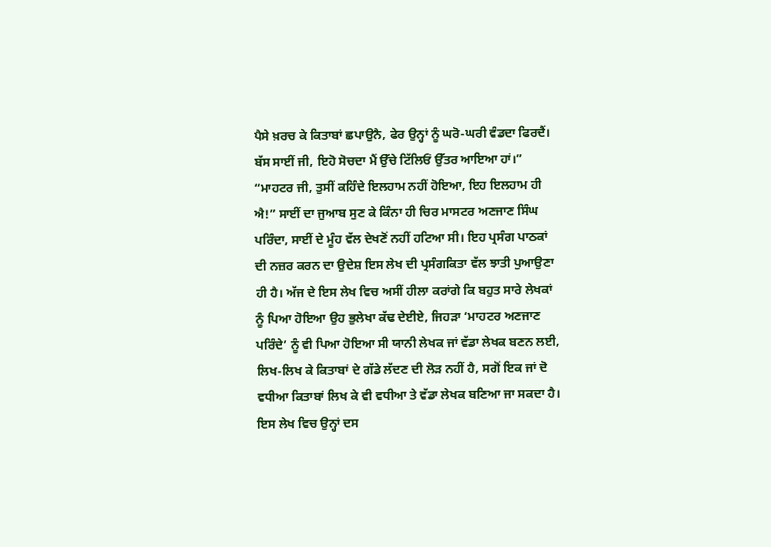ਪੈਸੇ ਖ਼ਰਚ ਕੇ ਕਿਤਾਬਾਂ ਛਪਾਉਨੈ, ਫੇਰ ਉਨ੍ਹਾਂ ਨੂੰ ਘਰੋ-ਘਰੀ ਵੰਡਦਾ ਫਿਰਦੈਂ। ਬੱਸ ਸਾਈਂ ਜੀ, ਇਹੋ ਸੋਚਦਾ ਮੈਂ ਉੱਚੇ ਟਿੱਲਿਓਂ ਉੱਤਰ ਆਇਆ ਹਾਂ।”
“ਮਾਹਟਰ ਜੀ, ਤੁਸੀਂ ਕਹਿੰਦੇ ਇਲਹਾਮ ਨਹੀਂ ਹੋਇਆ, ਇਹ ਇਲਹਾਮ ਹੀ ਐ!” ਸਾਈਂ ਦਾ ਜੁਆਬ ਸੁਣ ਕੇ ਕਿੰਨਾ ਹੀ ਚਿਰ ਮਾਸਟਰ ਅਣਜਾਣ ਸਿੰਘ ਪਰਿੰਦਾ, ਸਾਈਂ ਦੇ ਮੂੰਹ ਵੱਲ ਦੇਖਣੋਂ ਨਹੀਂ ਹਟਿਆ ਸੀ। ਇਹ ਪ੍ਰਸੰਗ ਪਾਠਕਾਂ ਦੀ ਨਜ਼ਰ ਕਰਨ ਦਾ ਉਦੇਸ਼ ਇਸ ਲੇਖ ਦੀ ਪ੍ਰਸੰਗਕਿਤਾ ਵੱਲ ਝਾਤੀ ਪੁਆਉਣਾ ਹੀ ਹੈ। ਅੱਜ ਦੇ ਇਸ ਲੇਖ ਵਿਚ ਅਸੀਂ ਹੀਲਾ ਕਰਾਂਗੇ ਕਿ ਬਹੁਤ ਸਾਰੇ ਲੇਖਕਾਂ ਨੂੰ ਪਿਆ ਹੋਇਆ ਉਹ ਭੁਲੇਖਾ ਕੱਢ ਦੇਈਏ, ਜਿਹੜਾ ‘ਮਾਹਟਰ ਅਣਜਾਣ ਪਰਿੰਦੇ’ ਨੂੰ ਵੀ ਪਿਆ ਹੋਇਆ ਸੀ ਯਾਨੀ ਲੇਖਕ ਜਾਂ ਵੱਡਾ ਲੇਖਕ ਬਣਨ ਲਈ, ਲਿਖ-ਲਿਖ ਕੇ ਕਿਤਾਬਾਂ ਦੇ ਗੱਡੇ ਲੱਦਣ ਦੀ ਲੋੜ ਨਹੀਂ ਹੈ, ਸਗੋਂ ਇਕ ਜਾਂ ਦੋ ਵਧੀਆ ਕਿਤਾਬਾਂ ਲਿਖ ਕੇ ਵੀ ਵਧੀਆ ਤੇ ਵੱਡਾ ਲੇਖਕ ਬਣਿਆ ਜਾ ਸਕਦਾ ਹੈ।
ਇਸ ਲੇਖ ਵਿਚ ਉਨ੍ਹਾਂ ਦਸ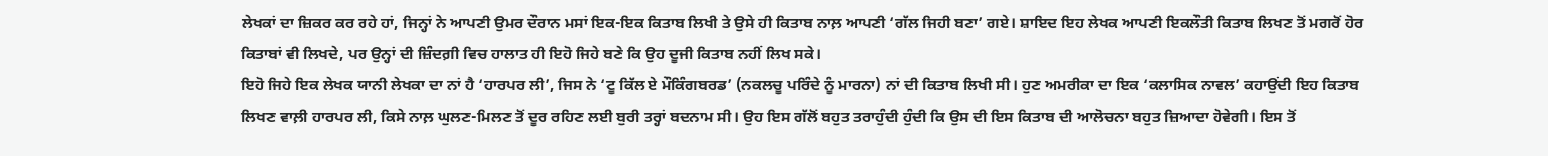ਲੇਖਕਾਂ ਦਾ ਜ਼ਿਕਰ ਕਰ ਰਹੇ ਹਾਂ, ਜਿਨ੍ਹਾਂ ਨੇ ਆਪਣੀ ਉਮਰ ਦੌਰਾਨ ਮਸਾਂ ਇਕ-ਇਕ ਕਿਤਾਬ ਲਿਖੀ ਤੇ ਉਸੇ ਹੀ ਕਿਤਾਬ ਨਾਲ਼ ਆਪਣੀ ‘ਗੱਲ ਜਿਹੀ ਬਣਾ’ ਗਏ। ਸ਼ਾਇਦ ਇਹ ਲੇਖਕ ਆਪਣੀ ਇਕਲੌਤੀ ਕਿਤਾਬ ਲਿਖਣ ਤੋਂ ਮਗਰੋਂ ਹੋਰ ਕਿਤਾਬਾਂ ਵੀ ਲਿਖਦੇ, ਪਰ ਉਨ੍ਹਾਂ ਦੀ ਜ਼ਿੰਦਗ਼ੀ ਵਿਚ ਹਾਲਾਤ ਹੀ ਇਹੋ ਜਿਹੇ ਬਣੇ ਕਿ ਉਹ ਦੂਜੀ ਕਿਤਾਬ ਨਹੀਂ ਲਿਖ ਸਕੇ।
ਇਹੋ ਜਿਹੇ ਇਕ ਲੇਖਕ ਯਾਨੀ ਲੇਖਕਾ ਦਾ ਨਾਂ ਹੈ ‘ਹਾਰਪਰ ਲੀ’, ਜਿਸ ਨੇ ‘ਟੂ ਕਿੱਲ ਏ ਮੌਕਿੰਗਬਰਡ’ (ਨਕਲਚੂ ਪਰਿੰਦੇ ਨੂੰ ਮਾਰਨਾ) ਨਾਂ ਦੀ ਕਿਤਾਬ ਲਿਖੀ ਸੀ। ਹੁਣ ਅਮਰੀਕਾ ਦਾ ਇਕ ‘ਕਲਾਸਿਕ ਨਾਵਲ’ ਕਹਾਉਂਦੀ ਇਹ ਕਿਤਾਬ ਲਿਖਣ ਵਾਲ਼ੀ ਹਾਰਪਰ ਲੀ, ਕਿਸੇ ਨਾਲ਼ ਘੁਲਣ-ਮਿਲਣ ਤੋਂ ਦੂਰ ਰਹਿਣ ਲਈ ਬੁਰੀ ਤਰ੍ਹਾਂ ਬਦਨਾਮ ਸੀ। ਉਹ ਇਸ ਗੱਲੋਂ ਬਹੁਤ ਤਰਾਹੁੰਦੀ ਹੁੰਦੀ ਕਿ ਉਸ ਦੀ ਇਸ ਕਿਤਾਬ ਦੀ ਆਲੋਚਨਾ ਬਹੁਤ ਜ਼ਿਆਦਾ ਹੋਵੇਗੀ। ਇਸ ਤੋਂ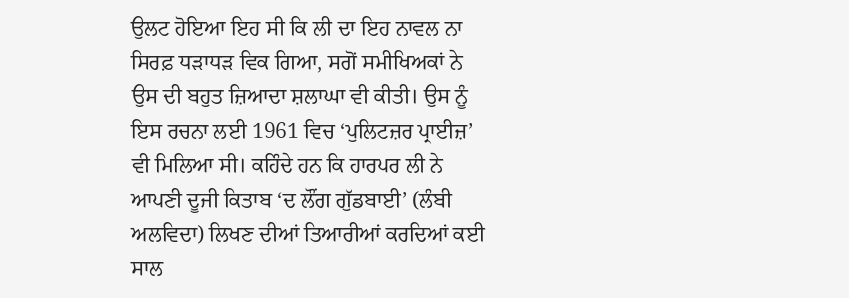ਉਲਟ ਹੋਇਆ ਇਹ ਸੀ ਕਿ ਲੀ ਦਾ ਇਹ ਨਾਵਲ ਨਾ ਸਿਰਫ਼ ਧੜਾਧੜ ਵਿਕ ਗਿਆ, ਸਗੋਂ ਸਮੀਖਿਅਕਾਂ ਨੇ ਉਸ ਦੀ ਬਹੁਤ ਜ਼ਿਆਦਾ ਸ਼ਲਾਘਾ ਵੀ ਕੀਤੀ। ਉਸ ਨੂੰ ਇਸ ਰਚਨਾ ਲਈ 1961 ਵਿਚ ‘ਪੁਲਿਟਜ਼ਰ ਪ੍ਰਾਈਜ਼’ ਵੀ ਮਿਲਿਆ ਸੀ। ਕਹਿੰਦੇ ਹਨ ਕਿ ਹਾਰਪਰ ਲੀ ਨੇ ਆਪਣੀ ਦੂਜੀ ਕਿਤਾਬ ‘ਦ ਲੌਂਗ ਗੁੱਡਬਾਈ’ (ਲੰਬੀ ਅਲਵਿਦਾ) ਲਿਖਣ ਦੀਆਂ ਤਿਆਰੀਆਂ ਕਰਦਿਆਂ ਕਈ ਸਾਲ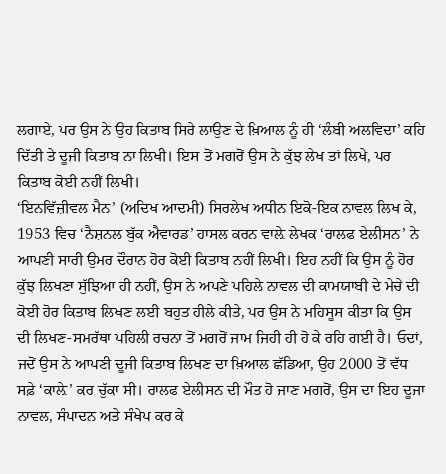ਲਗਾਏ, ਪਰ ਉਸ ਨੇ ਉਹ ਕਿਤਾਬ ਸਿਰੇ ਲਾਉਣ ਦੇ ਖ਼ਿਆਲ ਨੂੰ ਹੀ ‘ਲੰਬੀ ਅਲਵਿਦਾ’ ਕਹਿ ਦਿੱਤੀ ਤੇ ਦੂਜੀ ਕਿਤਾਬ ਨਾ ਲਿਖੀ। ਇਸ ਤੋਂ ਮਗਰੋਂ ਉਸ ਨੇ ਕੁੱਝ ਲੇਖ ਤਾਂ ਲਿਖੇ, ਪਰ ਕਿਤਾਬ ਕੋਈ ਨਹੀਂ ਲਿਖੀ।
‘ਇਨਵਿੱਜ਼ੀਵਲ ਮੈਨ’ (ਅਦਿਖ ਆਦਮੀ) ਸਿਰਲੇਖ ਅਧੀਨ ਇਕੋ-ਇਕ ਨਾਵਲ ਲਿਖ ਕੇ, 1953 ਵਿਚ ‘ਨੈਸ਼ਨਲ ਬੁੱਕ ਐਵਾਰਡ’ ਹਾਸਲ ਕਰਨ ਵਾਲ਼ੇ ਲੇਖਕ ‘ਰਾਲਫ ਏਲੀਸਨ’ ਨੇ ਆਪਣੀ ਸਾਰੀ ਉਮਰ ਦੌਰਾਨ ਹੋਰ ਕੋਈ ਕਿਤਾਬ ਨਹੀਂ ਲਿਖੀ। ਇਹ ਨਹੀਂ ਕਿ ਉਸ ਨੂੰ ਹੋਰ ਕੁੱਝ ਲਿਖਣਾ ਸੁੱਝਿਆ ਹੀ ਨਹੀਂ, ਉਸ ਨੇ ਅਪਣੇ ਪਹਿਲੇ ਨਾਵਲ ਦੀ ਕਾਮਯਾਬੀ ਦੇ ਮੇਚੇ ਦੀ ਕੋਈ ਹੋਰ ਕਿਤਾਬ ਲਿਖਣ ਲਈ ਬਹੁਤ ਹੀਲੇ ਕੀਤੇ, ਪਰ ਉਸ ਨੇ ਮਹਿਸੂਸ ਕੀਤਾ ਕਿ ਉਸ ਦੀ ਲਿਖਣ-ਸਮਰੱਥਾ ਪਹਿਲੀ ਰਚਨਾ ਤੋਂ ਮਗਰੋਂ ਜਾਮ ਜਿਹੀ ਹੀ ਹੋ ਕੇ ਰਹਿ ਗਈ ਹੈ। ਓਦਾਂ, ਜਦੋਂ ਉਸ ਨੇ ਆਪਣੀ ਦੂਜੀ ਕਿਤਾਬ ਲਿਖਣ ਦਾ ਖ਼ਿਆਲ ਛੱਡਿਆ, ਉਹ 2000 ਤੋਂ ਵੱਧ ਸਫ਼ੇ ‘ਕਾਲ਼ੇ’ ਕਰ ਚੁੱਕਾ ਸੀ। ਰਾਲਫ ਏਲੀਸਨ ਦੀ ਮੌਤ ਹੋ ਜਾਣ ਮਗਰੋਂ, ਉਸ ਦਾ ਇਹ ਦੂਜਾ ਨਾਵਲ, ਸੰਪਾਦਨ ਅਤੇ ਸੰਖੇਪ ਕਰ ਕੇ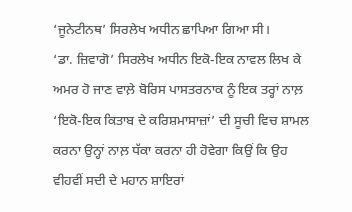‘ਜੂਨੇਟੀਨਥ’ ਸਿਰਲੇਖ ਅਧੀਨ ਛਾਪਿਆ ਗਿਆ ਸੀ।
‘ਡਾ. ਜ਼ਿਵਾਗੋ’ ਸਿਰਲੇਖ ਅਧੀਨ ਇਕੋ-ਇਕ ਨਾਵਲ ਲਿਖ ਕੇ ਅਮਰ ਹੋ ਜਾਣ ਵਾਲ਼ੇ ਬੋਰਿਸ ਪਾਸਤਰਨਾਕ ਨੂੰ ਇਕ ਤਰ੍ਹਾਂ ਨਾਲ਼ ‘ਇਕੋ-ਇਕ ਕਿਤਾਬ ਦੇ ਕਰਿਸ਼ਮਾਸਾਜ਼ਾਂ’ ਦੀ ਸੂਚੀ ਵਿਚ ਸ਼ਾਮਲ ਕਰਨਾ ਉਨ੍ਹਾਂ ਨਾਲ਼ ਧੱਕਾ ਕਰਨਾ ਹੀ ਹੋਵੇਗਾ ਕਿਉਂ ਕਿ ਉਹ ਵੀਹਵੀਂ ਸਦੀ ਦੇ ਮਹਾਨ ਸ਼ਾਇਰਾਂ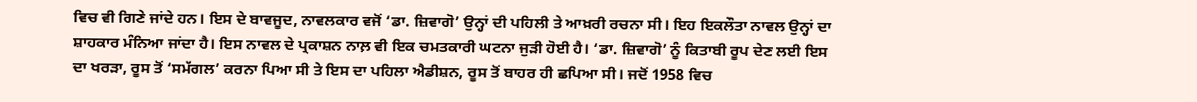ਵਿਚ ਵੀ ਗਿਣੇ ਜਾਂਦੇ ਹਨ। ਇਸ ਦੇ ਬਾਵਜੂਦ, ਨਾਵਲਕਾਰ ਵਜੋਂ ‘ਡਾ. ਜ਼ਿਵਾਗੋ’ ਉਨ੍ਹਾਂ ਦੀ ਪਹਿਲੀ ਤੇ ਆਖ਼ਰੀ ਰਚਨਾ ਸੀ। ਇਹ ਇਕਲੌਤਾ ਨਾਵਲ ਉਨ੍ਹਾਂ ਦਾ ਸ਼ਾਹਕਾਰ ਮੰਨਿਆ ਜਾਂਦਾ ਹੈ। ਇਸ ਨਾਵਲ ਦੇ ਪ੍ਰਕਾਸ਼ਨ ਨਾਲ਼ ਵੀ ਇਕ ਚਮਤਕਾਰੀ ਘਟਨਾ ਜੁੜੀ ਹੋਈ ਹੈ। ‘ਡਾ. ਜ਼ਿਵਾਗੋ’ ਨੂੰ ਕਿਤਾਬੀ ਰੂਪ ਦੇਣ ਲਈ ਇਸ ਦਾ ਖਰੜਾ, ਰੂਸ ਤੋਂ ‘ਸਮੱਗਲ’ ਕਰਨਾ ਪਿਆ ਸੀ ਤੇ ਇਸ ਦਾ ਪਹਿਲਾ ਐਡੀਸ਼ਨ, ਰੂਸ ਤੋਂ ਬਾਹਰ ਹੀ ਛਪਿਆ ਸੀ। ਜਦੋਂ 1958 ਵਿਚ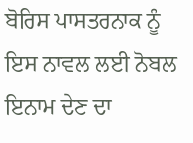ਬੋਰਿਸ ਪਾਸਤਰਨਾਕ ਨੂੰ ਇਸ ਨਾਵਲ ਲਈ ਨੋਬਲ ਇਨਾਮ ਦੇਣ ਦਾ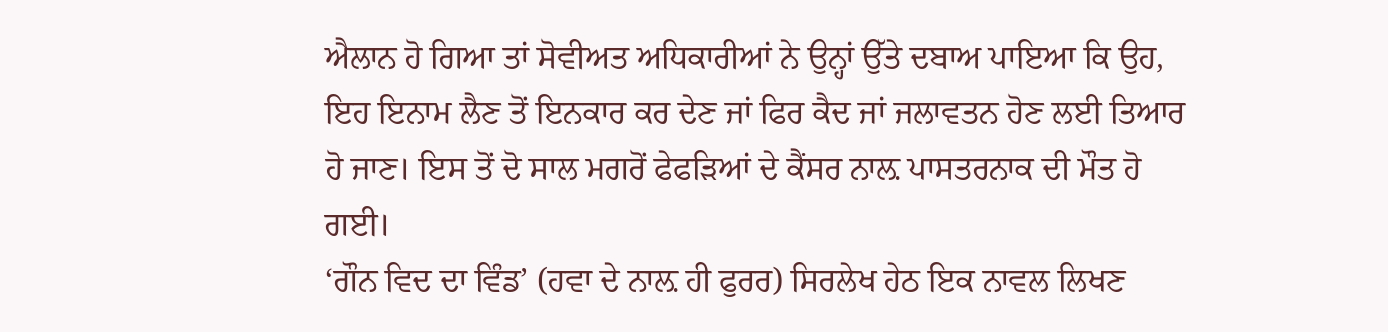ਐਲਾਨ ਹੋ ਗਿਆ ਤਾਂ ਸੋਵੀਅਤ ਅਧਿਕਾਰੀਆਂ ਨੇ ਉਨ੍ਹਾਂ ਉੱਤੇ ਦਬਾਅ ਪਾਇਆ ਕਿ ਉਹ, ਇਹ ਇਨਾਮ ਲੈਣ ਤੋਂ ਇਨਕਾਰ ਕਰ ਦੇਣ ਜਾਂ ਫਿਰ ਕੈਦ ਜਾਂ ਜਲਾਵਤਨ ਹੋਣ ਲਈ ਤਿਆਰ ਹੋ ਜਾਣ। ਇਸ ਤੋਂ ਦੋ ਸਾਲ ਮਗਰੋਂ ਫੇਫੜਿਆਂ ਦੇ ਕੈਂਸਰ ਨਾਲ਼ ਪਾਸਤਰਨਾਕ ਦੀ ਮੌਤ ਹੋ ਗਈ।
‘ਗੌਨ ਵਿਦ ਦਾ ਵਿੰਡ’ (ਹਵਾ ਦੇ ਨਾਲ਼ ਹੀ ਫੁਰਰ) ਸਿਰਲੇਖ ਹੇਠ ਇਕ ਨਾਵਲ ਲਿਖਣ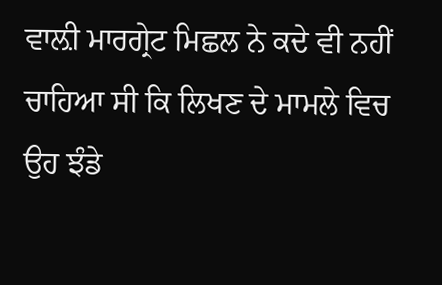ਵਾਲ਼ੀ ਮਾਰਗ੍ਰੇਟ ਮਿਛਲ ਨੇ ਕਦੇ ਵੀ ਨਹੀਂ ਚਾਹਿਆ ਸੀ ਕਿ ਲਿਖਣ ਦੇ ਮਾਮਲੇ ਵਿਚ ਉਹ ਝੰਡੇ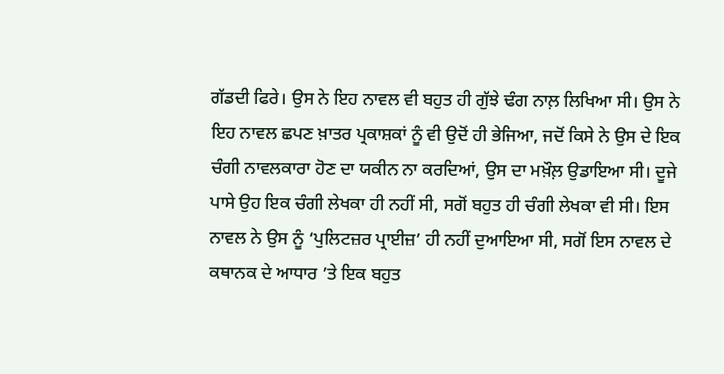ਗੱਡਦੀ ਫਿਰੇ। ਉਸ ਨੇ ਇਹ ਨਾਵਲ ਵੀ ਬਹੁਤ ਹੀ ਗੁੱਝੇ ਢੰਗ ਨਾਲ਼ ਲਿਖਿਆ ਸੀ। ਉਸ ਨੇ ਇਹ ਨਾਵਲ ਛਪਣ ਖ਼ਾਤਰ ਪ੍ਰਕਾਸ਼ਕਾਂ ਨੂੰ ਵੀ ਉਦੋਂ ਹੀ ਭੇਜਿਆ, ਜਦੋਂ ਕਿਸੇ ਨੇ ਉਸ ਦੇ ਇਕ ਚੰਗੀ ਨਾਵਲਕਾਰਾ ਹੋਣ ਦਾ ਯਕੀਨ ਨਾ ਕਰਦਿਆਂ, ਉਸ ਦਾ ਮਖ਼ੌਲ਼ ਉਡਾਇਆ ਸੀ। ਦੂਜੇ ਪਾਸੇ ਉਹ ਇਕ ਚੰਗੀ ਲੇਖਕਾ ਹੀ ਨਹੀਂ ਸੀ, ਸਗੋਂ ਬਹੁਤ ਹੀ ਚੰਗੀ ਲੇਖਕਾ ਵੀ ਸੀ। ਇਸ ਨਾਵਲ ਨੇ ਉਸ ਨੂੰ ‘ਪੁਲਿਟਜ਼ਰ ਪ੍ਰਾਈਜ਼’ ਹੀ ਨਹੀਂ ਦੁਆਇਆ ਸੀ, ਸਗੋਂ ਇਸ ਨਾਵਲ ਦੇ ਕਥਾਨਕ ਦੇ ਆਧਾਰ ’ਤੇ ਇਕ ਬਹੁਤ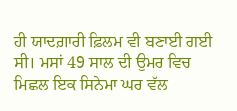ਹੀ ਯਾਦਗ਼ਾਰੀ ਫ਼ਿਲਮ ਵੀ ਬਣਾਈ ਗਈ ਸੀ। ਮਸਾਂ 49 ਸਾਲ ਦੀ ਉਮਰ ਵਿਚ ਮਿਛਲ ਇਕ ਸਿਨੇਮਾ ਘਰ ਵੱਲ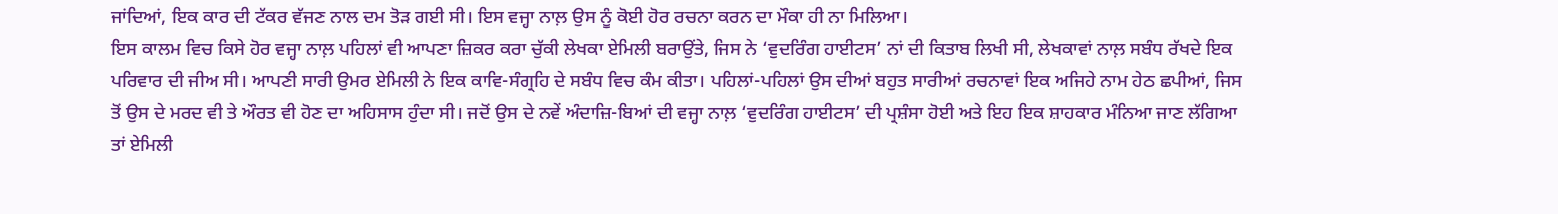ਜਾਂਦਿਆਂ, ਇਕ ਕਾਰ ਦੀ ਟੱਕਰ ਵੱਜਣ ਨਾਲ ਦਮ ਤੋੜ ਗਈ ਸੀ। ਇਸ ਵਜ੍ਹਾ ਨਾਲ਼ ਉਸ ਨੂੰ ਕੋਈ ਹੋਰ ਰਚਨਾ ਕਰਨ ਦਾ ਮੌਕਾ ਹੀ ਨਾ ਮਿਲਿਆ।
ਇਸ ਕਾਲਮ ਵਿਚ ਕਿਸੇ ਹੋਰ ਵਜ੍ਹਾ ਨਾਲ਼ ਪਹਿਲਾਂ ਵੀ ਆਪਣਾ ਜ਼ਿਕਰ ਕਰਾ ਚੁੱਕੀ ਲੇਖਕਾ ਏਮਿਲੀ ਬਰਾਉਂਤੇ, ਜਿਸ ਨੇ ‘ਵੁਦਰਿੰਗ ਹਾਈਟਸ’ ਨਾਂ ਦੀ ਕਿਤਾਬ ਲਿਖੀ ਸੀ, ਲੇਖਕਾਵਾਂ ਨਾਲ਼ ਸਬੰਧ ਰੱਖਦੇ ਇਕ ਪਰਿਵਾਰ ਦੀ ਜੀਅ ਸੀ। ਆਪਣੀ ਸਾਰੀ ਉਮਰ ਏਮਿਲੀ ਨੇ ਇਕ ਕਾਵਿ-ਸੰਗ੍ਰਹਿ ਦੇ ਸਬੰਧ ਵਿਚ ਕੰਮ ਕੀਤਾ। ਪਹਿਲਾਂ-ਪਹਿਲਾਂ ਉਸ ਦੀਆਂ ਬਹੁਤ ਸਾਰੀਆਂ ਰਚਨਾਵਾਂ ਇਕ ਅਜਿਹੇ ਨਾਮ ਹੇਠ ਛਪੀਆਂ, ਜਿਸ ਤੋਂ ਉਸ ਦੇ ਮਰਦ ਵੀ ਤੇ ਔਰਤ ਵੀ ਹੋਣ ਦਾ ਅਹਿਸਾਸ ਹੁੰਦਾ ਸੀ। ਜਦੋਂ ਉਸ ਦੇ ਨਵੇਂ ਅੰਦਾਜ਼ਿ-ਬਿਆਂ ਦੀ ਵਜ੍ਹਾ ਨਾਲ਼ ‘ਵੁਦਰਿੰਗ ਹਾਈਟਸ’ ਦੀ ਪ੍ਰਸ਼ੰਸਾ ਹੋਈ ਅਤੇ ਇਹ ਇਕ ਸ਼ਾਹਕਾਰ ਮੰਨਿਆ ਜਾਣ ਲੱਗਿਆ ਤਾਂ ਏਮਿਲੀ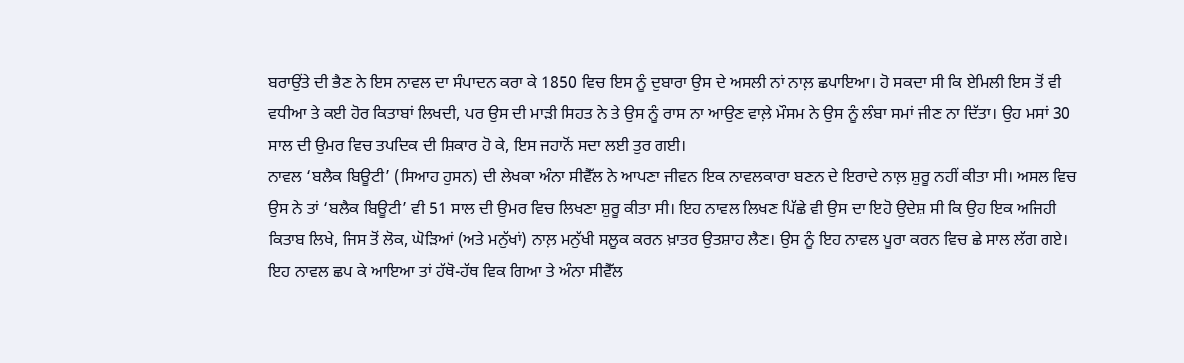ਬਰਾਉਂਤੇ ਦੀ ਭੈਣ ਨੇ ਇਸ ਨਾਵਲ ਦਾ ਸੰਪਾਦਨ ਕਰਾ ਕੇ 1850 ਵਿਚ ਇਸ ਨੂੰ ਦੁਬਾਰਾ ਉਸ ਦੇ ਅਸਲੀ ਨਾਂ ਨਾਲ਼ ਛਪਾਇਆ। ਹੋ ਸਕਦਾ ਸੀ ਕਿ ਏਮਿਲੀ ਇਸ ਤੋਂ ਵੀ ਵਧੀਆ ਤੇ ਕਈ ਹੋਰ ਕਿਤਾਬਾਂ ਲਿਖਦੀ, ਪਰ ਉਸ ਦੀ ਮਾੜੀ ਸਿਹਤ ਨੇ ਤੇ ਉਸ ਨੂੰ ਰਾਸ ਨਾ ਆਉਣ ਵਾਲ਼ੇ ਮੌਸਮ ਨੇ ਉਸ ਨੂੰ ਲੰਬਾ ਸਮਾਂ ਜੀਣ ਨਾ ਦਿੱਤਾ। ਉਹ ਮਸਾਂ 30 ਸਾਲ ਦੀ ਉਮਰ ਵਿਚ ਤਪਦਿਕ ਦੀ ਸ਼ਿਕਾਰ ਹੋ ਕੇ, ਇਸ ਜਹਾਨੋਂ ਸਦਾ ਲਈ ਤੁਰ ਗਈ।
ਨਾਵਲ ‘ਬਲੈਕ ਬਿਊਟੀ’ (ਸਿਆਹ ਹੁਸਨ) ਦੀ ਲੇਖਕਾ ਅੰਨਾ ਸੀਵੈੱਲ ਨੇ ਆਪਣਾ ਜੀਵਨ ਇਕ ਨਾਵਲਕਾਰਾ ਬਣਨ ਦੇ ਇਰਾਦੇ ਨਾਲ਼ ਸ਼ੁਰੂ ਨਹੀਂ ਕੀਤਾ ਸੀ। ਅਸਲ ਵਿਚ ਉਸ ਨੇ ਤਾਂ ‘ਬਲੈਕ ਬਿਊਟੀ’ ਵੀ 51 ਸਾਲ ਦੀ ਉਮਰ ਵਿਚ ਲਿਖਣਾ ਸ਼ੁਰੂ ਕੀਤਾ ਸੀ। ਇਹ ਨਾਵਲ ਲਿਖਣ ਪਿੱਛੇ ਵੀ ਉਸ ਦਾ ਇਹੋ ਉਦੇਸ਼ ਸੀ ਕਿ ਉਹ ਇਕ ਅਜਿਹੀ ਕਿਤਾਬ ਲਿਖੇ, ਜਿਸ ਤੋਂ ਲੋਕ, ਘੋੜਿਆਂ (ਅਤੇ ਮਨੁੱਖਾਂ) ਨਾਲ਼ ਮਨੁੱਖੀ ਸਲੂਕ ਕਰਨ ਖ਼ਾਤਰ ਉਤਸ਼ਾਹ ਲੈਣ। ਉਸ ਨੂੰ ਇਹ ਨਾਵਲ ਪੂਰਾ ਕਰਨ ਵਿਚ ਛੇ ਸਾਲ ਲੱਗ ਗਏ। ਇਹ ਨਾਵਲ ਛਪ ਕੇ ਆਇਆ ਤਾਂ ਹੱਥੋ-ਹੱਥ ਵਿਕ ਗਿਆ ਤੇ ਅੰਨਾ ਸੀਵੈੱਲ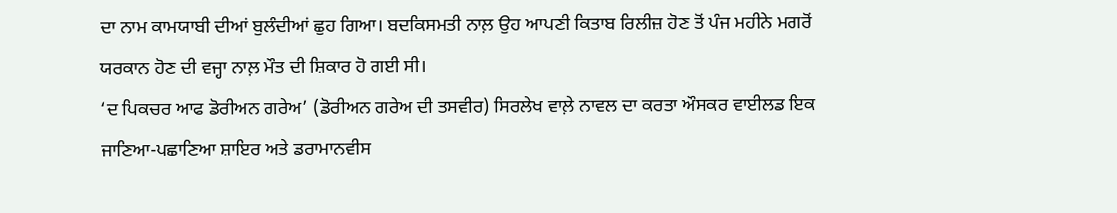ਦਾ ਨਾਮ ਕਾਮਯਾਬੀ ਦੀਆਂ ਬੁਲੰਦੀਆਂ ਛੁਹ ਗਿਆ। ਬਦਕਿਸਮਤੀ ਨਾਲ਼ ਉਹ ਆਪਣੀ ਕਿਤਾਬ ਰਿਲੀਜ਼ ਹੋਣ ਤੋਂ ਪੰਜ ਮਹੀਨੇ ਮਗਰੋਂ ਯਰਕਾਨ ਹੋਣ ਦੀ ਵਜ੍ਹਾ ਨਾਲ਼ ਮੌਤ ਦੀ ਸ਼ਿਕਾਰ ਹੋ ਗਈ ਸੀ।
‘ਦ ਪਿਕਚਰ ਆਫ ਡੋਰੀਅਨ ਗਰੇਅ’ (ਡੋਰੀਅਨ ਗਰੇਅ ਦੀ ਤਸਵੀਰ) ਸਿਰਲੇਖ ਵਾਲ਼ੇ ਨਾਵਲ ਦਾ ਕਰਤਾ ਔਸਕਰ ਵਾਈਲਡ ਇਕ ਜਾਣਿਆ-ਪਛਾਣਿਆ ਸ਼ਾਇਰ ਅਤੇ ਡਰਾਮਾਨਵੀਸ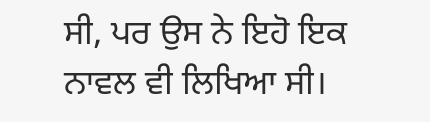ਸੀ, ਪਰ ਉਸ ਨੇ ਇਹੋ ਇਕ ਨਾਵਲ ਵੀ ਲਿਖਿਆ ਸੀ।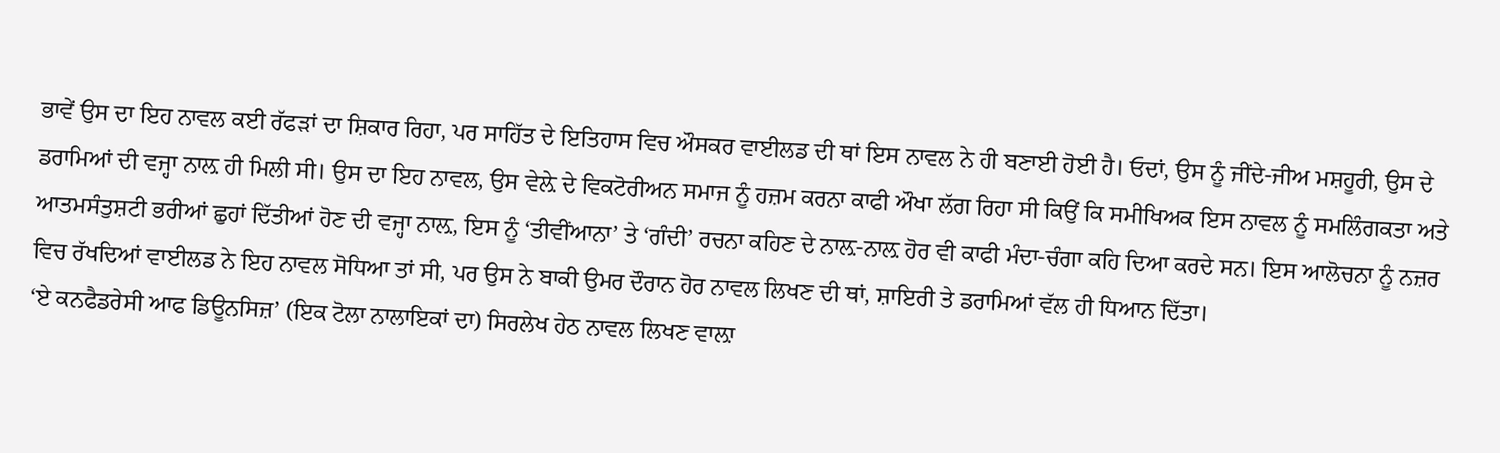ਭਾਵੇਂ ਉਸ ਦਾ ਇਹ ਨਾਵਲ ਕਈ ਰੱਫੜਾਂ ਦਾ ਸ਼ਿਕਾਰ ਰਿਹਾ, ਪਰ ਸਾਹਿੱਤ ਦੇ ਇਤਿਹਾਸ ਵਿਚ ਔਸਕਰ ਵਾਈਲਡ ਦੀ ਥਾਂ ਇਸ ਨਾਵਲ ਨੇ ਹੀ ਬਣਾਈ ਹੋਈ ਹੈ। ਓਦਾਂ, ਉਸ ਨੂੰ ਜੀਂਦੇ-ਜੀਅ ਮਸ਼ਹੂਰੀ, ਉਸ ਦੇ ਡਰਾਮਿਆਂ ਦੀ ਵਜ੍ਹਾ ਨਾਲ਼ ਹੀ ਮਿਲੀ ਸੀ। ਉਸ ਦਾ ਇਹ ਨਾਵਲ, ਉਸ ਵੇਲ਼ੇ ਦੇ ਵਿਕਟੋਰੀਅਨ ਸਮਾਜ ਨੂੰ ਹਜ਼ਮ ਕਰਨਾ ਕਾਫੀ ਔਖਾ ਲੱਗ ਰਿਹਾ ਸੀ ਕਿਉਂ ਕਿ ਸਮੀਖਿਅਕ ਇਸ ਨਾਵਲ ਨੂੰ ਸਮਲਿੰਗਕਤਾ ਅਤੇ ਆਤਮਸੰਤੁਸ਼ਟੀ ਭਰੀਆਂ ਛੁਹਾਂ ਦਿੱਤੀਆਂ ਹੋਣ ਦੀ ਵਜ੍ਹਾ ਨਾਲ਼, ਇਸ ਨੂੰ ‘ਤੀਵੀਂਆਨਾ’ ਤੇ ‘ਗੰਦੀ’ ਰਚਨਾ ਕਹਿਣ ਦੇ ਨਾਲ਼-ਨਾਲ਼ ਹੋਰ ਵੀ ਕਾਫੀ ਮੰਦਾ-ਚੰਗਾ ਕਹਿ ਦਿਆ ਕਰਦੇ ਸਨ। ਇਸ ਆਲੋਚਨਾ ਨੂੰ ਨਜ਼ਰ ਵਿਚ ਰੱਖਦਿਆਂ ਵਾਈਲਡ ਨੇ ਇਹ ਨਾਵਲ ਸੋਧਿਆ ਤਾਂ ਸੀ, ਪਰ ਉਸ ਨੇ ਬਾਕੀ ਉਮਰ ਦੌਰਾਨ ਹੋਰ ਨਾਵਲ ਲਿਖਣ ਦੀ ਥਾਂ, ਸ਼ਾਇਰੀ ਤੇ ਡਰਾਮਿਆਂ ਵੱਲ ਹੀ ਧਿਆਨ ਦਿੱਤਾ।
‘ਏ ਕਨਫੈਡਰੇਸੀ ਆਫ ਡਿਊਨਸਿਜ਼’ (ਇਕ ਟੋਲਾ ਨਾਲਾਇਕਾਂ ਦਾ) ਸਿਰਲੇਖ ਹੇਠ ਨਾਵਲ ਲਿਖਣ ਵਾਲ਼ਾ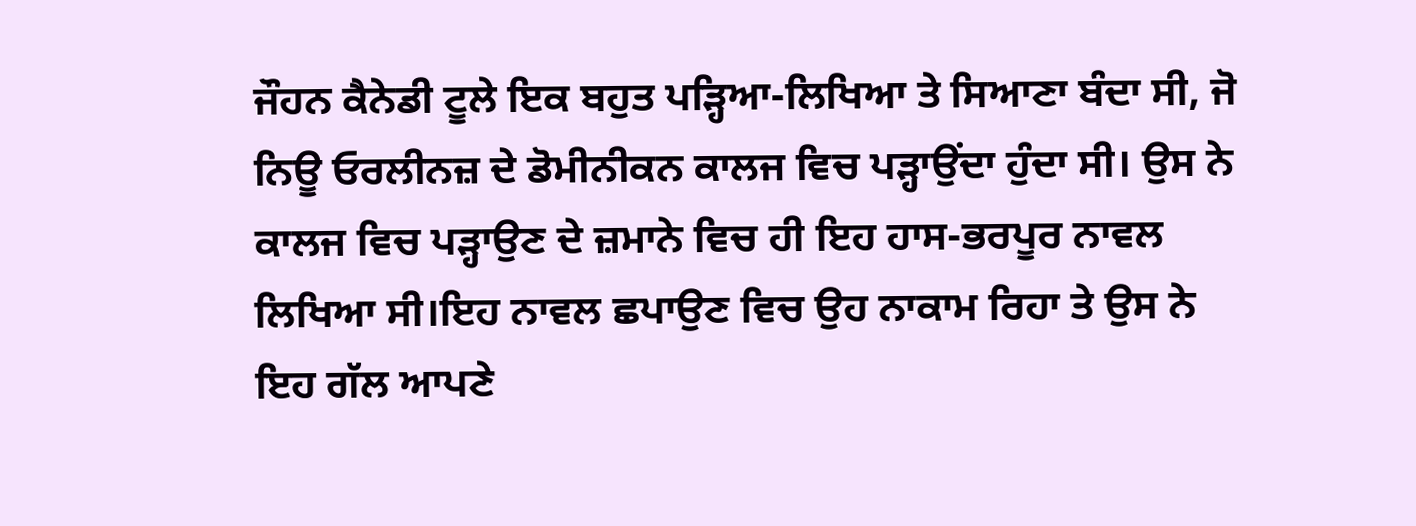ਜੌਹਨ ਕੈਨੇਡੀ ਟੂਲੇ ਇਕ ਬਹੁਤ ਪੜ੍ਹਿਆ-ਲਿਖਿਆ ਤੇ ਸਿਆਣਾ ਬੰਦਾ ਸੀ, ਜੋ ਨਿਊ ਓਰਲੀਨਜ਼ ਦੇ ਡੋਮੀਨੀਕਨ ਕਾਲਜ ਵਿਚ ਪੜ੍ਹਾਉਂਦਾ ਹੁੰਦਾ ਸੀ। ਉਸ ਨੇ ਕਾਲਜ ਵਿਚ ਪੜ੍ਹਾਉਣ ਦੇ ਜ਼ਮਾਨੇ ਵਿਚ ਹੀ ਇਹ ਹਾਸ-ਭਰਪੂਰ ਨਾਵਲ ਲਿਖਿਆ ਸੀ।ਇਹ ਨਾਵਲ ਛਪਾਉਣ ਵਿਚ ਉਹ ਨਾਕਾਮ ਰਿਹਾ ਤੇ ਉਸ ਨੇ ਇਹ ਗੱਲ ਆਪਣੇ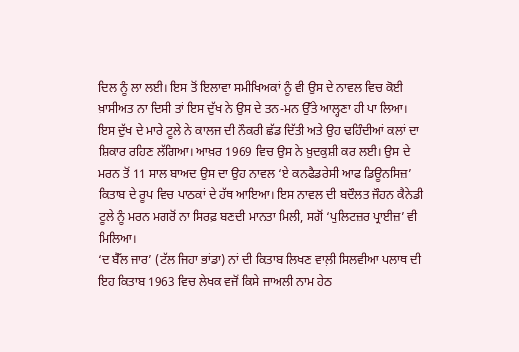ਦਿਲ ਨੂੰ ਲਾ ਲਈ। ਇਸ ਤੋਂ ਇਲਾਵਾ ਸਮੀਖਿਅਕਾਂ ਨੂੰ ਵੀ ਉਸ ਦੇ ਨਾਵਲ ਵਿਚ ਕੋਈ ਖ਼ਾਸੀਅਤ ਨਾ ਦਿਸੀ ਤਾਂ ਇਸ ਦੁੱਖ ਨੇ ਉਸ ਦੇ ਤਨ-ਮਨ ਉੱਤੇ ਆਲ੍ਹਣਾ ਹੀ ਪਾ ਲਿਆ। ਇਸ ਦੁੱਖ ਦੇ ਮਾਰੇ ਟੂਲੇ ਨੇ ਕਾਲਜ ਦੀ ਨੌਕਰੀ ਛੱਡ ਦਿੱਤੀ ਅਤੇ ਉਹ ਢਹਿੰਦੀਆਂ ਕਲਾਂ ਦਾ ਸ਼ਿਕਾਰ ਰਹਿਣ ਲੱਗਿਆ। ਆਖ਼ਰ 1969 ਵਿਚ ਉਸ ਨੇ ਖ਼ੁਦਕੁਸ਼ੀ ਕਰ ਲਈ। ਉਸ ਦੇ ਮਰਨ ਤੋਂ 11 ਸਾਲ ਬਾਅਦ ਉਸ ਦਾ ਉਹ ਨਾਵਲ ‘ਏ ਕਨਫੈਡਰੇਸੀ ਆਫ ਡਿਊਨਸਿਜ਼’ ਕਿਤਾਬ ਦੇ ਰੂਪ ਵਿਚ ਪਾਠਕਾਂ ਦੇ ਹੱਥ ਆਇਆ। ਇਸ ਨਾਵਲ ਦੀ ਬਦੌਲਤ ਜੌਹਨ ਕੈਨੇਡੀ ਟੂਲੇ ਨੂੰ ਮਰਨ ਮਗਰੋਂ ਨਾ ਸਿਰਫ਼ ਬਣਦੀ ਮਾਨਤਾ ਮਿਲੀ, ਸਗੋਂ ‘ਪੁਲਿਟਜ਼ਰ ਪ੍ਰਾਈਜ਼’ ਵੀ ਮਿਲਿਆ।
‘ਦ ਬੈੱਲ ਜਾਰ’ (ਟੱਲ ਜਿਹਾ ਭਾਂਡਾ) ਨਾਂ ਦੀ ਕਿਤਾਬ ਲਿਖਣ ਵਾਲ਼ੀ ਸਿਲਵੀਆ ਪਲਾਥ ਦੀ ਇਹ ਕਿਤਾਬ 1963 ਵਿਚ ਲੇਖਕ ਵਜੋਂ ਕਿਸੇ ਜਾਅਲੀ ਨਾਮ ਹੇਠ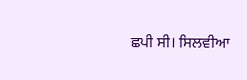ਛਪੀ ਸੀ। ਸਿਲਵੀਆ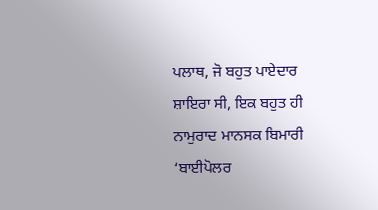ਪਲਾਥ, ਜੋ ਬਹੁਤ ਪਾਏਦਾਰ ਸ਼ਾਇਰਾ ਸੀ, ਇਕ ਬਹੁਤ ਹੀ ਨਾਮੁਰਾਦ ਮਾਨਸਕ ਬਿਮਾਰੀ ‘ਬਾਈਪੋਲਰ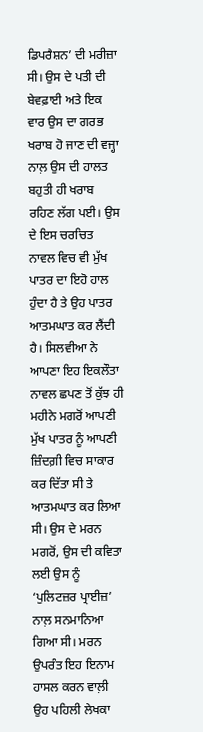ਡਿਪਰੈਸ਼ਨ’ ਦੀ ਮਰੀਜ਼ਾ ਸੀ। ਉਸ ਦੇ ਪਤੀ ਦੀ ਬੇਵਫ਼ਾਈ ਅਤੇ ਇਕ ਵਾਰ ਉਸ ਦਾ ਗਰਭ ਖਰਾਬ ਹੋ ਜਾਣ ਦੀ ਵਜ੍ਹਾ ਨਾਲ਼ ਉਸ ਦੀ ਹਾਲਤ ਬਹੁਤੀ ਹੀ ਖਰਾਬ ਰਹਿਣ ਲੱਗ ਪਈ। ਉਸ ਦੇ ਇਸ ਚਰਚਿਤ ਨਾਵਲ ਵਿਚ ਵੀ ਮੁੱਖ ਪਾਤਰ ਦਾ ਇਹੋ ਹਾਲ ਹੁੰਦਾ ਹੈ ਤੇ ਉਹ ਪਾਤਰ ਆਤਮਘਾਤ ਕਰ ਲੈਂਦੀ ਹੈ। ਸਿਲਵੀਆ ਨੇ ਆਪਣਾ ਇਹ ਇਕਲੌਤਾ ਨਾਵਲ ਛਪਣ ਤੋਂ ਕੁੱਝ ਹੀ ਮਹੀਨੇ ਮਗਰੋਂ ਆਪਣੀ ਮੁੱਖ ਪਾਤਰ ਨੂੰ ਆਪਣੀ ਜ਼ਿੰਦਗ਼ੀ ਵਿਚ ਸਾਕਾਰ ਕਰ ਦਿੱਤਾ ਸੀ ਤੇ ਆਤਮਘਾਤ ਕਰ ਲਿਆ ਸੀ। ਉਸ ਦੇ ਮਰਨ ਮਗਰੋਂ, ਉਸ ਦੀ ਕਵਿਤਾ ਲਈ ਉਸ ਨੂੰ ‘ਪੁਲਿਟਜ਼ਰ ਪ੍ਰਾਈਜ਼’ ਨਾਲ਼ ਸਨਮਾਨਿਆ ਗਿਆ ਸੀ। ਮਰਨ ਉਪਰੰਤ ਇਹ ਇਨਾਮ ਹਾਸਲ ਕਰਨ ਵਾਲ਼ੀ ਉਹ ਪਹਿਲੀ ਲੇਖਕਾ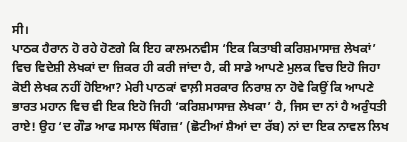ਸੀ।
ਪਾਠਕ ਹੈਰਾਨ ਹੋ ਰਹੇ ਹੋਣਗੇ ਕਿ ਇਹ ਕਾਲਮਨਵੀਸ ‘ਇਕ ਕਿਤਾਬੀ ਕਰਿਸ਼ਮਾਸਾਜ਼ ਲੇਖਕਾਂ’ ਵਿਚ ਵਿਦੇਸ਼ੀ ਲੇਖਕਾਂ ਦਾ ਜ਼ਿਕਰ ਹੀ ਕਰੀ ਜਾਂਦਾ ਹੈ, ਕੀ ਸਾਡੇ ਆਪਣੇ ਮੁਲਕ ਵਿਚ ਇਹੋ ਜਿਹਾ ਕੋਈ ਲੇਖਕ ਨਹੀਂ ਹੋਇਆ? ਮੇਰੀ ਪਾਠਕਾਂ ਵਾਲ਼ੀ ਸਰਕਾਰ ਨਿਰਾਸ਼ ਨਾ ਹੋਵੇ ਕਿਉਂ ਕਿ ਆਪਣੇ ਭਾਰਤ ਮਹਾਨ ਵਿਚ ਵੀ ਇਕ ਇਹੋ ਜਿਹੀ ‘ਕਰਿਸ਼ਮਾਸਾਜ਼ ਲੇਖਕਾ’ ਹੈ, ਜਿਸ ਦਾ ਨਾਂ ਹੈ ਅਰੁੰਧਤੀ ਰਾਏ! ਉਹ ‘ਦ ਗੌਡ ਆਫ ਸਮਾਲ ਥਿੰਗਜ਼’ (ਛੋਟੀਆਂ ਸ਼ੈਆਂ ਦਾ ਰੱਬ) ਨਾਂ ਦਾ ਇਕ ਨਾਵਲ ਲਿਖ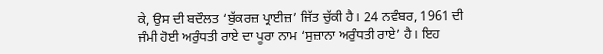ਕੇ, ਉਸ ਦੀ ਬਦੌਲਤ ‘ਬੁੱਕਰਜ਼ ਪ੍ਰਾਈਜ਼’ ਜਿੱਤ ਚੁੱਕੀ ਹੈ। 24 ਨਵੰਬਰ, 1961 ਦੀ ਜੰਮੀ ਹੋਈ ਅਰੁੰਧਤੀ ਰਾਏ ਦਾ ਪੂਰਾ ਨਾਮ ‘ਸੁਜ਼ਾਨਾ ਅਰੁੰਧਤੀ ਰਾਏ’ ਹੈ। ਇਹ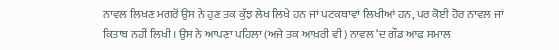ਨਾਵਲ ਲਿਖਣ ਮਗਰੋਂ ਉਸ ਨੇ ਹੁਣ ਤਕ ਕੁੱਝ ਲੇਖ ਲਿਖੇ ਹਨ ਜਾਂ ਪਟਕਥਾਵਾਂ ਲਿਖੀਆਂ ਹਨ, ਪਰ ਕੋਈ ਹੋਰ ਨਾਵਲ ਜਾਂ ਕਿਤਾਬ ਨਹੀਂ ਲਿਖੀ। ਉਸ ਨੇ ਆਪਣਾ ਪਹਿਲਾ (ਅਜੇ ਤਕ ਆਖ਼ਰੀ ਵੀ) ਨਾਵਲ ‘ਦ ਗੌਡ ਆਫ ਸਮਾਲ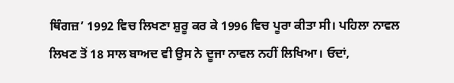ਥਿੰਗਜ਼’ 1992 ਵਿਚ ਲਿਖਣਾ ਸ਼ੁਰੂ ਕਰ ਕੇ 1996 ਵਿਚ ਪੂਰਾ ਕੀਤਾ ਸੀ। ਪਹਿਲਾ ਨਾਵਲ ਲਿਖਣ ਤੋਂ 18 ਸਾਲ ਬਾਅਦ ਵੀ ਉਸ ਨੇ ਦੂਜਾ ਨਾਵਲ ਨਹੀਂ ਲਿਖਿਆ। ਓਦਾਂ,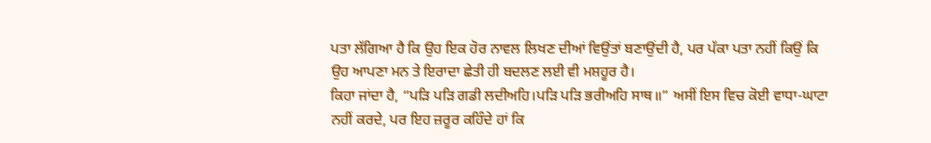ਪਤਾ ਲੱਗਿਆ ਹੈ ਕਿ ਉਹ ਇਕ ਹੋਰ ਨਾਵਲ ਲਿਖਣ ਦੀਆਂ ਵਿਉਂਤਾਂ ਬਣਾਉਂਦੀ ਹੈ, ਪਰ ਪੱਕਾ ਪਤਾ ਨਹੀਂ ਕਿਉਂ ਕਿ ਉਹ ਆਪਣਾ ਮਨ ਤੇ ਇਰਾਦਾ ਛੇਤੀ ਹੀ ਬਦਲਣ ਲਈ ਵੀ ਮਸ਼ਹੂਰ ਹੈ।
ਕਿਹਾ ਜਾਂਦਾ ਹੈ, “ਪੜਿ ਪੜਿ ਗਡੀ ਲਦੀਅਹਿ।ਪੜਿ ਪੜਿ ਭਰੀਅਹਿ ਸਾਥ॥” ਅਸੀਂ ਇਸ ਵਿਚ ਕੋਈ ਵਾਧਾ-ਘਾਟਾ ਨਹੀਂ ਕਰਦੇ, ਪਰ ਇਹ ਜ਼ਰੂਰ ਕਹਿੰਦੇ ਹਾਂ ਕਿ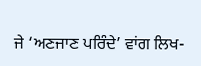ਜੇ ‘ਅਣਜਾਣ ਪਰਿੰਦੇ’ ਵਾਂਗ ਲਿਖ-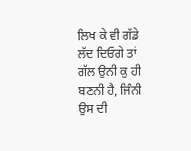ਲਿਖ ਕੇ ਵੀ ਗੱਡੇ ਲੱਦ ਦਿਓਗੇ ਤਾਂ ਗੱਲ ਉਨੀ ਕੁ ਹੀ ਬਣਨੀ ਹੈ, ਜਿੰਨੀ ਉਸ ਦੀ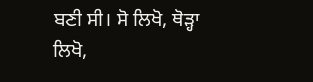ਬਣੀ ਸੀ। ਸੋ ਲਿਖੋ, ਥੋੜ੍ਹਾ ਲਿਖੋ,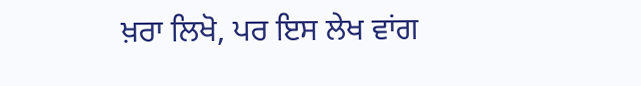ਖ਼ਰਾ ਲਿਖੋ, ਪਰ ਇਸ ਲੇਖ ਵਾਂਗ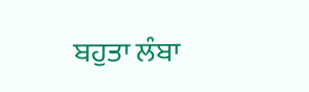ਬਹੁਤਾ ਲੰਬਾ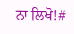ਨਾ ਲਿਖੋ!#